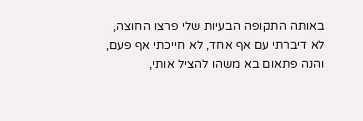באותה התקופה הבעיות שלי פרצו החוצה, לא דיברתי עם אף אחד, לא חייכתי אף פעם,
והנה פתאום בא משהו להציל אותי,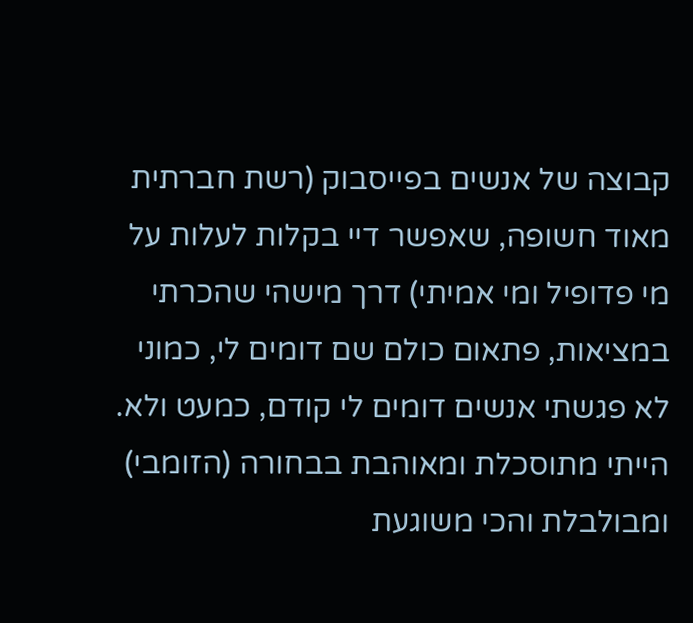קבוצה של אנשים בפייסבוק (רשת חברתית מאוד חשופה, שאפשר דיי בקלות לעלות על מי פדופיל ומי אמיתי) דרך מישהי שהכרתי במציאות, פתאום כולם שם דומים לי, כמוני
לא פגשתי אנשים דומים לי קודם, כמעט ולא.
הייתי מתוסכלת ומאוהבת בבחורה (הזומבי) ומבולבלת והכי משוגעת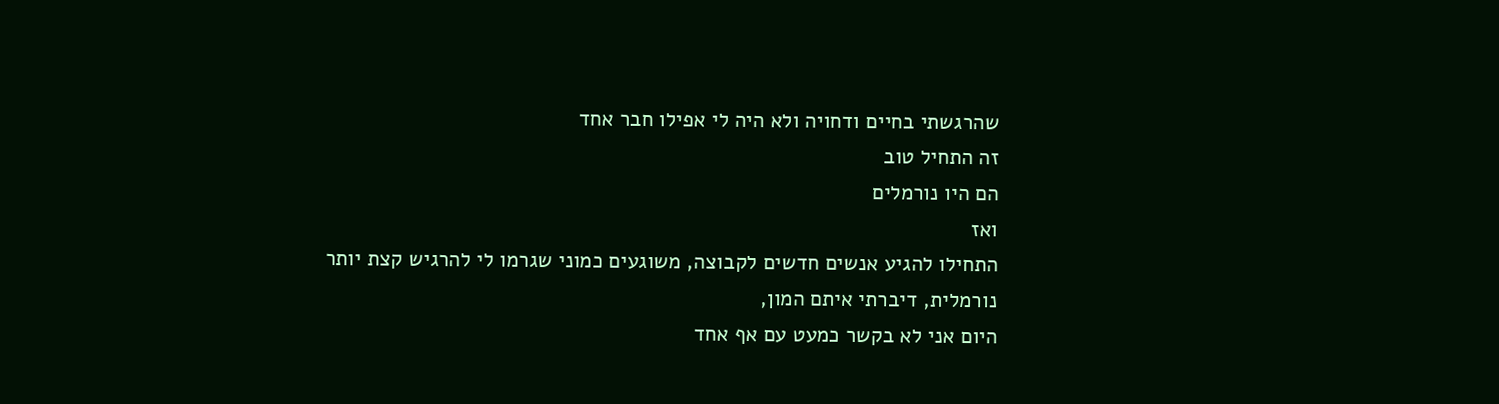שהרגשתי בחיים ודחויה ולא היה לי אפילו חבר אחד
זה התחיל טוב
הם היו נורמלים
ואז
התחילו להגיע אנשים חדשים לקבוצה, משוגעים כמוני שגרמו לי להרגיש קצת יותר נורמלית, דיברתי איתם המון,
היום אני לא בקשר כמעט עם אף אחד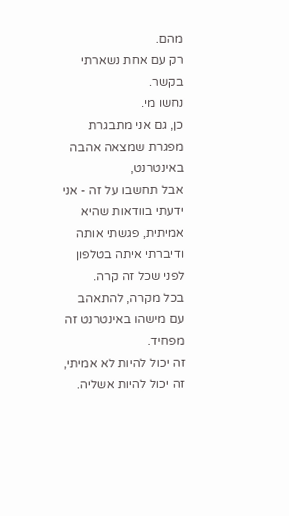מהם.
רק עם אחת נשארתי בקשר.
נחשו מי.
כן, גם אני מתבגרת מפגרת שמצאה אהבה באינטרנט,
אבל תחשבו על זה - אני ידעתי בוודאות שהיא אמיתית, פגשתי אותה ודיברתי איתה בטלפון לפני שכל זה קרה.
בכל מקרה, להתאהב עם מישהו באינטרנט זה מפחיד.
זה יכול להיות לא אמיתי, זה יכול להיות אשליה.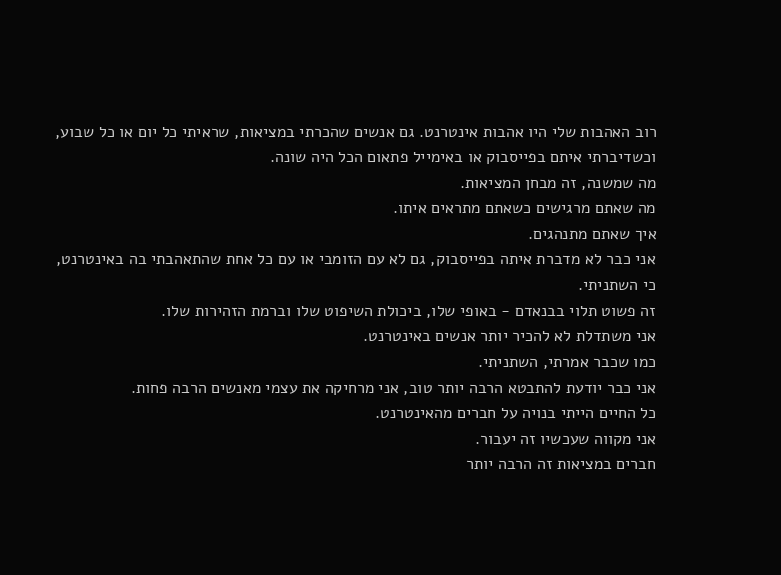רוב האהבות שלי היו אהבות אינטרנט. גם אנשים שהכרתי במציאות, שראיתי כל יום או כל שבוע, וכשדיברתי איתם בפייסבוק או באימייל פתאום הכל היה שונה.
מה שמשנה, זה מבחן המציאות.
מה שאתם מרגישים כשאתם מתראים איתו.
איך שאתם מתנהגים.
אני כבר לא מדברת איתה בפייסבוק, גם לא עם הזומבי או עם כל אחת שהתאהבתי בה באינטרנט,
כי השתניתי.
זה פשוט תלוי בבנאדם - באופי שלו, ביכולת השיפוט שלו וברמת הזהירות שלו.
אני משתדלת לא להכיר יותר אנשים באינטרנט.
כמו שכבר אמרתי, השתניתי.
אני כבר יודעת להתבטא הרבה יותר טוב, אני מרחיקה את עצמי מאנשים הרבה פחות.
כל החיים הייתי בנויה על חברים מהאינטרנט.
אני מקווה שעכשיו זה יעבור.
חברים במציאות זה הרבה יותר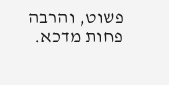פשוט, והרבה פחות מדכא.